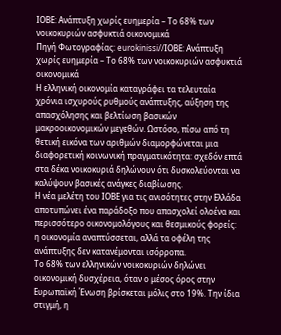ΙΟΒΕ: Ανάπτυξη χωρίς ευημερία – Το 68% των νοικοκυριών ασφυκτιά οικονομικά
Πηγή Φωτογραφίας: eurokinissi//ΙΟΒΕ: Ανάπτυξη χωρίς ευημερία – Το 68% των νοικοκυριών ασφυκτιά οικονομικά
Η ελληνική οικονομία καταγράφει τα τελευταία χρόνια ισχυρούς ρυθμούς ανάπτυξης, αύξηση της απασχόλησης και βελτίωση βασικών μακροοικονομικών μεγεθών. Ωστόσο, πίσω από τη θετική εικόνα των αριθμών διαμορφώνεται μια διαφορετική κοινωνική πραγματικότητα: σχεδόν επτά στα δέκα νοικοκυριά δηλώνουν ότι δυσκολεύονται να καλύψουν βασικές ανάγκες διαβίωσης.
Η νέα μελέτη του ΙΟΒΕ για τις ανισότητες στην Ελλάδα αποτυπώνει ένα παράδοξο που απασχολεί ολοένα και περισσότερο οικονομολόγους και θεσμικούς φορείς: η οικονομία αναπτύσσεται, αλλά τα οφέλη της ανάπτυξης δεν κατανέμονται ισόρροπα.
Το 68% των ελληνικών νοικοκυριών δηλώνει οικονομική δυσχέρεια, όταν ο μέσος όρος στην Ευρωπαϊκή Ένωση βρίσκεται μόλις στο 19%. Την ίδια στιγμή, η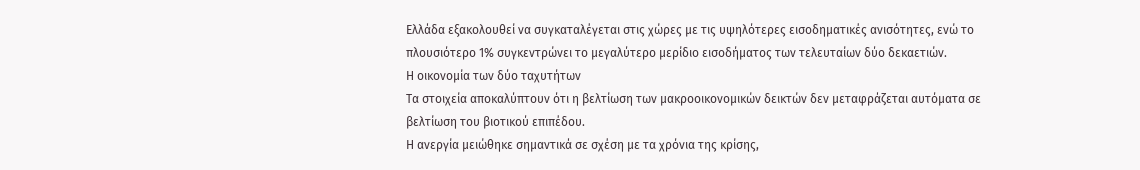Ελλάδα εξακολουθεί να συγκαταλέγεται στις χώρες με τις υψηλότερες εισοδηματικές ανισότητες, ενώ το πλουσιότερο 1% συγκεντρώνει το μεγαλύτερο μερίδιο εισοδήματος των τελευταίων δύο δεκαετιών.
Η οικονομία των δύο ταχυτήτων
Τα στοιχεία αποκαλύπτουν ότι η βελτίωση των μακροοικονομικών δεικτών δεν μεταφράζεται αυτόματα σε βελτίωση του βιοτικού επιπέδου.
Η ανεργία μειώθηκε σημαντικά σε σχέση με τα χρόνια της κρίσης,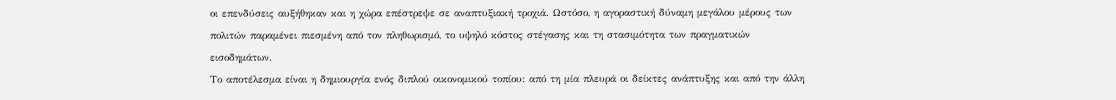οι επενδύσεις αυξήθηκαν και η χώρα επέστρεψε σε αναπτυξιακή τροχιά. Ωστόσο, η αγοραστική δύναμη μεγάλου μέρους των πολιτών παραμένει πιεσμένη από τον πληθωρισμό, το υψηλό κόστος στέγασης και τη στασιμότητα των πραγματικών εισοδημάτων.
Το αποτέλεσμα είναι η δημιουργία ενός διπλού οικονομικού τοπίου: από τη μία πλευρά οι δείκτες ανάπτυξης και από την άλλη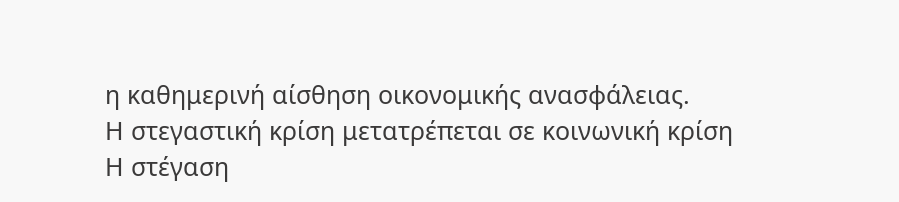η καθημερινή αίσθηση οικονομικής ανασφάλειας.
Η στεγαστική κρίση μετατρέπεται σε κοινωνική κρίση
Η στέγαση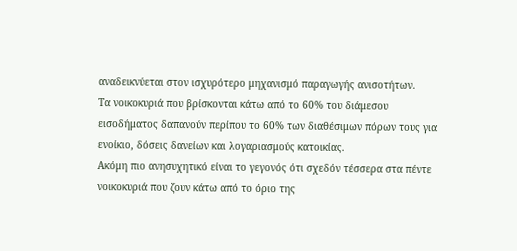αναδεικνύεται στον ισχυρότερο μηχανισμό παραγωγής ανισοτήτων.
Τα νοικοκυριά που βρίσκονται κάτω από το 60% του διάμεσου εισοδήματος δαπανούν περίπου το 60% των διαθέσιμων πόρων τους για ενοίκιο, δόσεις δανείων και λογαριασμούς κατοικίας.
Ακόμη πιο ανησυχητικό είναι το γεγονός ότι σχεδόν τέσσερα στα πέντε νοικοκυριά που ζουν κάτω από το όριο της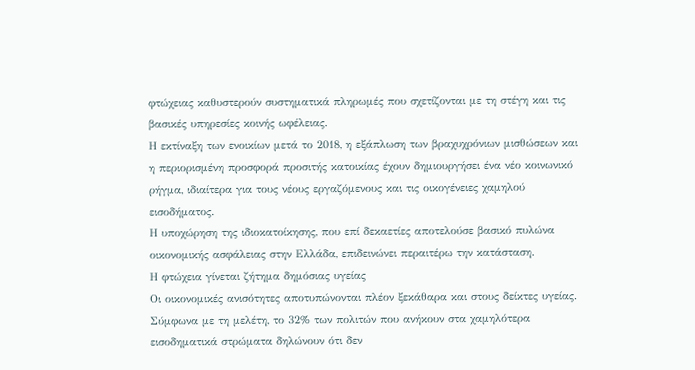φτώχειας καθυστερούν συστηματικά πληρωμές που σχετίζονται με τη στέγη και τις βασικές υπηρεσίες κοινής ωφέλειας.
Η εκτίναξη των ενοικίων μετά το 2018, η εξάπλωση των βραχυχρόνιων μισθώσεων και η περιορισμένη προσφορά προσιτής κατοικίας έχουν δημιουργήσει ένα νέο κοινωνικό ρήγμα, ιδιαίτερα για τους νέους εργαζόμενους και τις οικογένειες χαμηλού εισοδήματος.
Η υποχώρηση της ιδιοκατοίκησης, που επί δεκαετίες αποτελούσε βασικό πυλώνα οικονομικής ασφάλειας στην Ελλάδα, επιδεινώνει περαιτέρω την κατάσταση.
Η φτώχεια γίνεται ζήτημα δημόσιας υγείας
Οι οικονομικές ανισότητες αποτυπώνονται πλέον ξεκάθαρα και στους δείκτες υγείας.
Σύμφωνα με τη μελέτη, το 32% των πολιτών που ανήκουν στα χαμηλότερα εισοδηματικά στρώματα δηλώνουν ότι δεν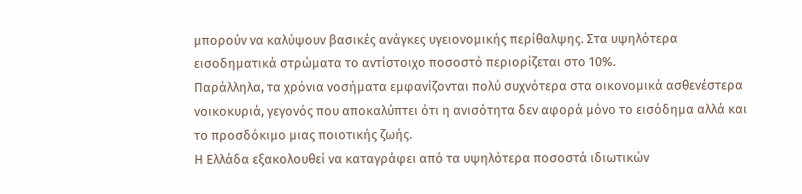μπορούν να καλύψουν βασικές ανάγκες υγειονομικής περίθαλψης. Στα υψηλότερα εισοδηματικά στρώματα το αντίστοιχο ποσοστό περιορίζεται στο 10%.
Παράλληλα, τα χρόνια νοσήματα εμφανίζονται πολύ συχνότερα στα οικονομικά ασθενέστερα νοικοκυριά, γεγονός που αποκαλύπτει ότι η ανισότητα δεν αφορά μόνο το εισόδημα αλλά και το προσδόκιμο μιας ποιοτικής ζωής.
Η Ελλάδα εξακολουθεί να καταγράφει από τα υψηλότερα ποσοστά ιδιωτικών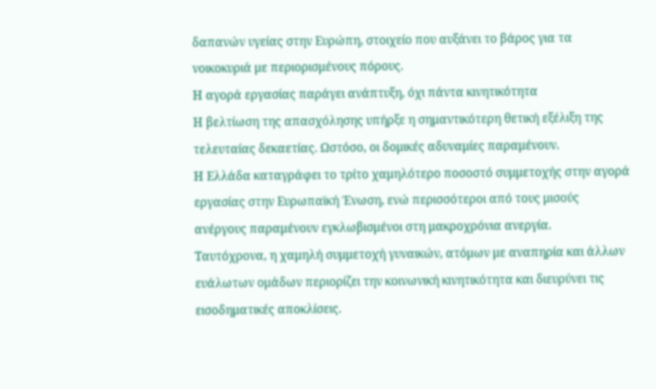δαπανών υγείας στην Ευρώπη, στοιχείο που αυξάνει το βάρος για τα νοικοκυριά με περιορισμένους πόρους.
Η αγορά εργασίας παράγει ανάπτυξη, όχι πάντα κινητικότητα
Η βελτίωση της απασχόλησης υπήρξε η σημαντικότερη θετική εξέλιξη της τελευταίας δεκαετίας. Ωστόσο, οι δομικές αδυναμίες παραμένουν.
Η Ελλάδα καταγράφει το τρίτο χαμηλότερο ποσοστό συμμετοχής στην αγορά εργασίας στην Ευρωπαϊκή Ένωση, ενώ περισσότεροι από τους μισούς ανέργους παραμένουν εγκλωβισμένοι στη μακροχρόνια ανεργία.
Ταυτόχρονα, η χαμηλή συμμετοχή γυναικών, ατόμων με αναπηρία και άλλων ευάλωτων ομάδων περιορίζει την κοινωνική κινητικότητα και διευρύνει τις εισοδηματικές αποκλίσεις.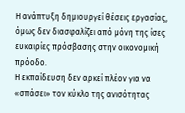Η ανάπτυξη δημιουργεί θέσεις εργασίας, όμως δεν διασφαλίζει από μόνη της ίσες ευκαιρίες πρόσβασης στην οικονομική πρόοδο.
Η εκπαίδευση δεν αρκεί πλέον για να «σπάσει» τον κύκλο της ανισότητας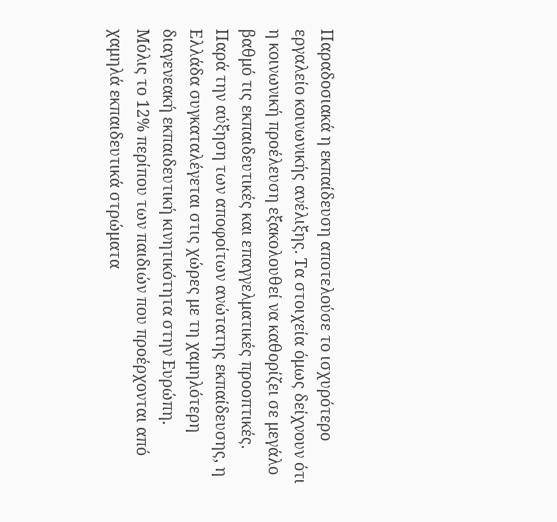Παραδοσιακά η εκπαίδευση αποτελούσε το ισχυρότερο εργαλείο κοινωνικής ανέλιξης. Τα στοιχεία όμως δείχνουν ότι η κοινωνική προέλευση εξακολουθεί να καθορίζει σε μεγάλο βαθμό τις εκπαιδευτικές και επαγγελματικές προοπτικές.
Παρά την αύξηση των αποφοίτων ανώτατης εκπαίδευσης, η Ελλάδα συγκαταλέγεται στις χώρες με τη χαμηλότερη διαγενεακή εκπαιδευτική κινητικότητα στην Ευρώπη.
Μόλις το 12% περίπου των παιδιών που προέρχονται από χαμηλά εκπαιδευτικά στρώματα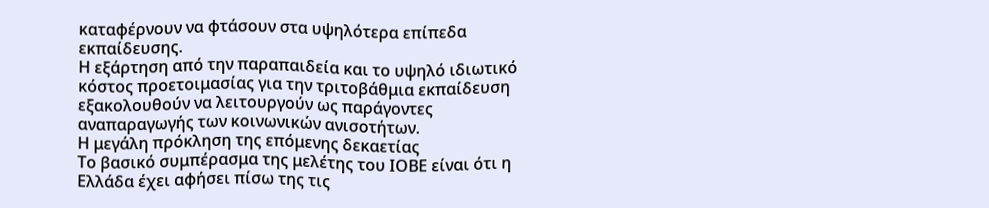καταφέρνουν να φτάσουν στα υψηλότερα επίπεδα εκπαίδευσης.
Η εξάρτηση από την παραπαιδεία και το υψηλό ιδιωτικό κόστος προετοιμασίας για την τριτοβάθμια εκπαίδευση εξακολουθούν να λειτουργούν ως παράγοντες αναπαραγωγής των κοινωνικών ανισοτήτων.
Η μεγάλη πρόκληση της επόμενης δεκαετίας
Το βασικό συμπέρασμα της μελέτης του ΙΟΒΕ είναι ότι η Ελλάδα έχει αφήσει πίσω της τις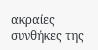ακραίες συνθήκες της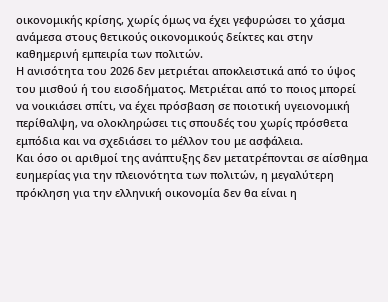οικονομικής κρίσης, χωρίς όμως να έχει γεφυρώσει το χάσμα ανάμεσα στους θετικούς οικονομικούς δείκτες και στην καθημερινή εμπειρία των πολιτών.
Η ανισότητα του 2026 δεν μετριέται αποκλειστικά από το ύψος του μισθού ή του εισοδήματος. Μετριέται από το ποιος μπορεί να νοικιάσει σπίτι, να έχει πρόσβαση σε ποιοτική υγειονομική περίθαλψη, να ολοκληρώσει τις σπουδές του χωρίς πρόσθετα εμπόδια και να σχεδιάσει το μέλλον του με ασφάλεια.
Και όσο οι αριθμοί της ανάπτυξης δεν μετατρέπονται σε αίσθημα ευημερίας για την πλειονότητα των πολιτών, η μεγαλύτερη πρόκληση για την ελληνική οικονομία δεν θα είναι η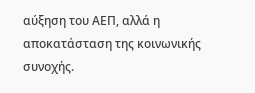αύξηση του ΑΕΠ, αλλά η αποκατάσταση της κοινωνικής συνοχής.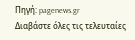Πηγή: pagenews.gr
Διαβάστε όλες τις τελευταίες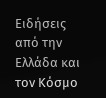Ειδήσεις από την Ελλάδα και τον Κόσμο